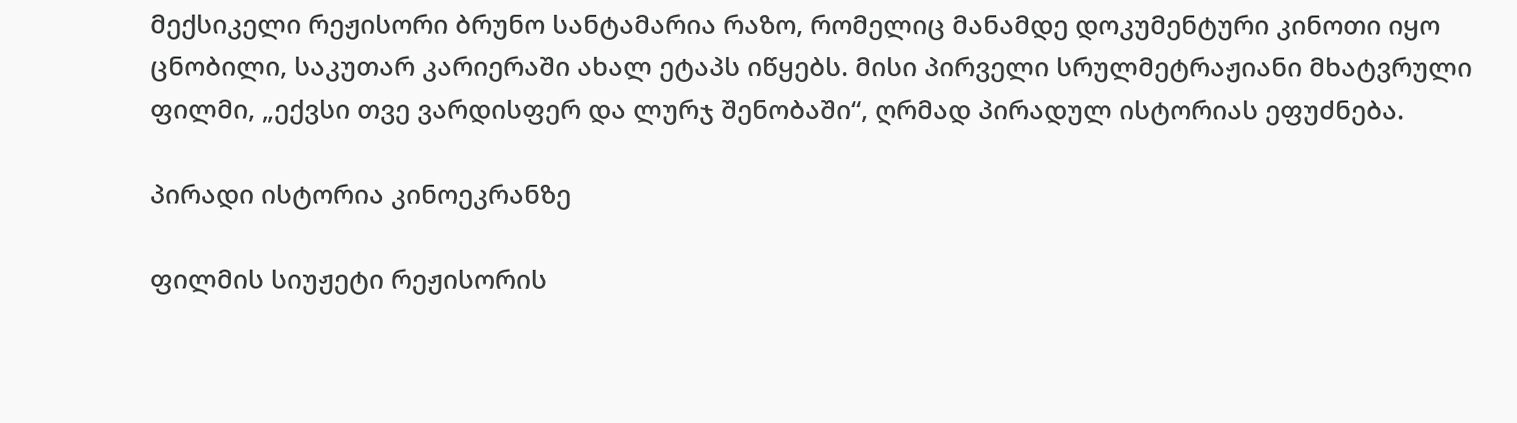მექსიკელი რეჟისორი ბრუნო სანტამარია რაზო, რომელიც მანამდე დოკუმენტური კინოთი იყო ცნობილი, საკუთარ კარიერაში ახალ ეტაპს იწყებს. მისი პირველი სრულმეტრაჟიანი მხატვრული ფილმი, „ექვსი თვე ვარდისფერ და ლურჯ შენობაში“, ღრმად პირადულ ისტორიას ეფუძნება.

პირადი ისტორია კინოეკრანზე

ფილმის სიუჟეტი რეჟისორის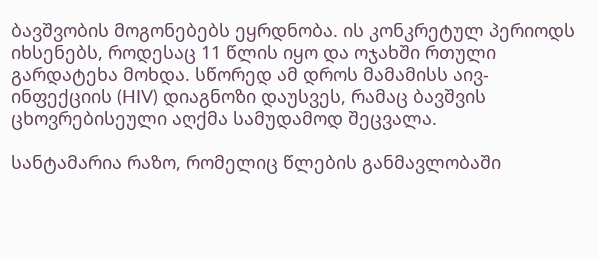ბავშვობის მოგონებებს ეყრდნობა. ის კონკრეტულ პერიოდს იხსენებს, როდესაც 11 წლის იყო და ოჯახში რთული გარდატეხა მოხდა. სწორედ ამ დროს მამამისს აივ-ინფექციის (HIV) დიაგნოზი დაუსვეს, რამაც ბავშვის ცხოვრებისეული აღქმა სამუდამოდ შეცვალა.

სანტამარია რაზო, რომელიც წლების განმავლობაში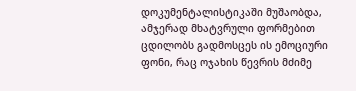დოკუმენტალისტიკაში მუშაობდა, ამჯერად მხატვრული ფორმებით ცდილობს გადმოსცეს ის ემოციური ფონი, რაც ოჯახის წევრის მძიმე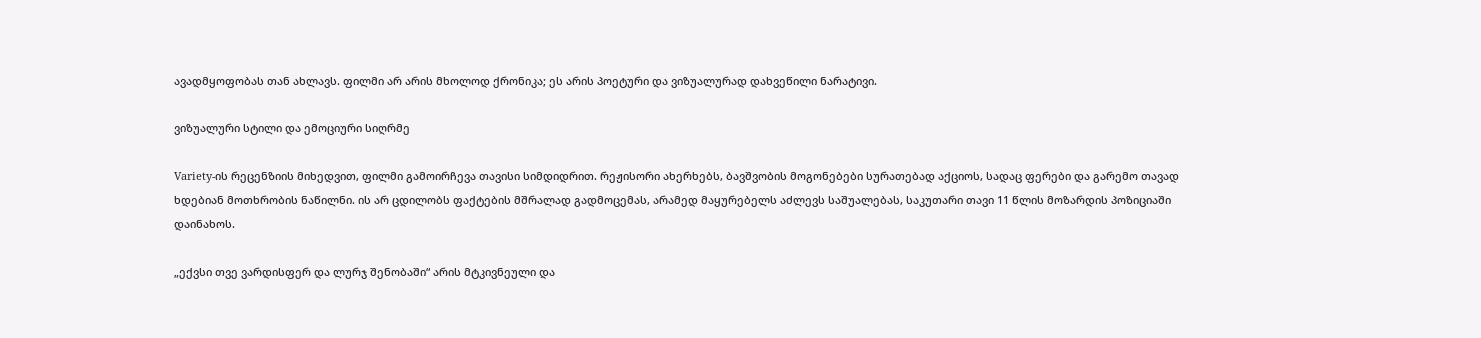ავადმყოფობას თან ახლავს. ფილმი არ არის მხოლოდ ქრონიკა; ეს არის პოეტური და ვიზუალურად დახვეწილი ნარატივი.

ვიზუალური სტილი და ემოციური სიღრმე

Variety-ის რეცენზიის მიხედვით, ფილმი გამოირჩევა თავისი სიმდიდრით. რეჟისორი ახერხებს, ბავშვობის მოგონებები სურათებად აქციოს, სადაც ფერები და გარემო თავად ხდებიან მოთხრობის ნაწილნი. ის არ ცდილობს ფაქტების მშრალად გადმოცემას, არამედ მაყურებელს აძლევს საშუალებას, საკუთარი თავი 11 წლის მოზარდის პოზიციაში დაინახოს.

„ექვსი თვე ვარდისფერ და ლურჯ შენობაში“ არის მტკივნეული და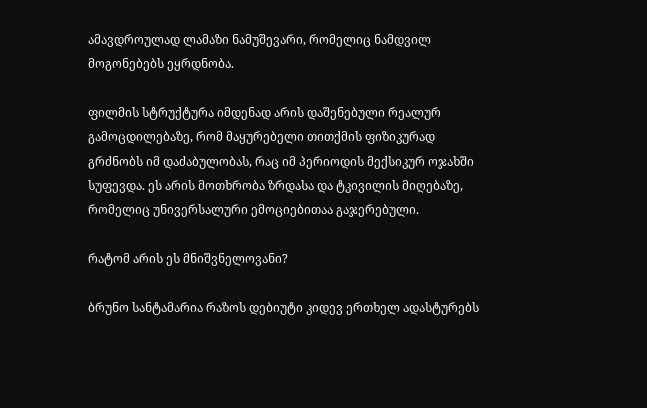ამავდროულად ლამაზი ნამუშევარი, რომელიც ნამდვილ მოგონებებს ეყრდნობა.

ფილმის სტრუქტურა იმდენად არის დაშენებული რეალურ გამოცდილებაზე, რომ მაყურებელი თითქმის ფიზიკურად გრძნობს იმ დაძაბულობას, რაც იმ პერიოდის მექსიკურ ოჯახში სუფევდა. ეს არის მოთხრობა ზრდასა და ტკივილის მიღებაზე, რომელიც უნივერსალური ემოციებითაა გაჯერებული.

რატომ არის ეს მნიშვნელოვანი?

ბრუნო სანტამარია რაზოს დებიუტი კიდევ ერთხელ ადასტურებს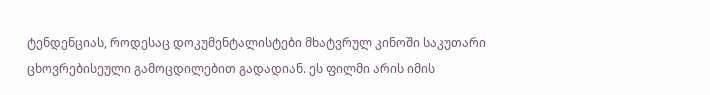ტენდენციას, როდესაც დოკუმენტალისტები მხატვრულ კინოში საკუთარი ცხოვრებისეული გამოცდილებით გადადიან. ეს ფილმი არის იმის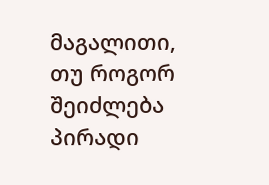მაგალითი, თუ როგორ შეიძლება პირადი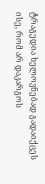ტრაგედია ხელოვნებად გადაიქცეს ისე, რომ არ დაკარგოს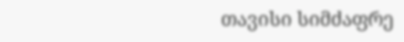თავისი სიმძაფრე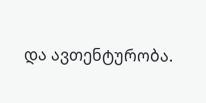და ავთენტურობა.